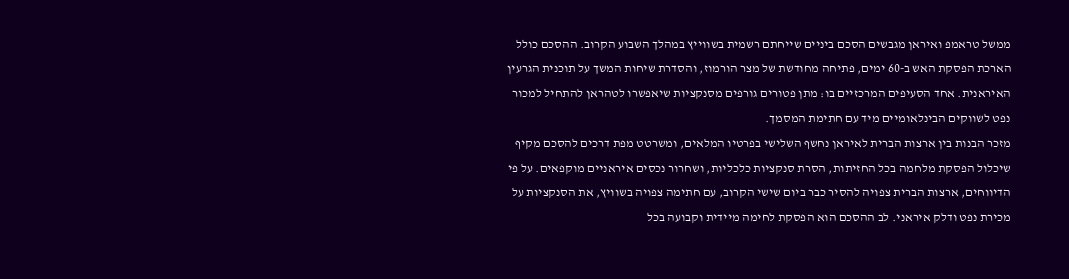ממשל טראמפ ואיראן מגבשים הסכם ביניים שייחתם רשמית בשווייץ במהלך השבוע הקרוב. ההסכם כולל הארכת הפסקת האש ב-60 ימים, פתיחה מחודשת של מצר הורמוז, והסדרת שיחות המשך על תוכנית הגרעין האיראנית. אחד הסעיפים המרכזיים בו: מתן פטורים גורפים מסנקציות שיאפשרו לטהראן להתחיל למכור נפט לשווקים הבינלאומיים מיד עם חתימת המסמך.
מזכר הבנות בין ארצות הברית לאיראן נחשף השלישי בפרטיו המלאים, ומשרטט מפת דרכים להסכם מקיף שיכלול הפסקת מלחמה בכל החזיתות, הסרת סנקציות כלכליות, ושחרור נכסים איראניים מוקפאים. על פי הדיווחים, ארצות הברית צפויה להסיר כבר ביום שישי הקרוב, עם חתימה צפויה בשוויץ, את הסנקציות על מכירת נפט ודלק איראני. לב ההסכם הוא הפסקת לחימה מיידית וקבועה בכל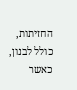החזיתות, כולל לבנון, כאשר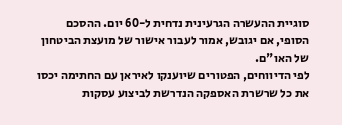סוגיית ההעשרה הגרעינית נדחית ל-60 יום. ההסכם הסופי, אם יגובש, אמור לעבור אישור של מועצת הביטחון של האו"ם.
לפי הדיווחים, הפטורים שיוענקו לאיראן עם החתימה יכסו את כל שרשרת האספקה הנדרשת לביצוע עסקות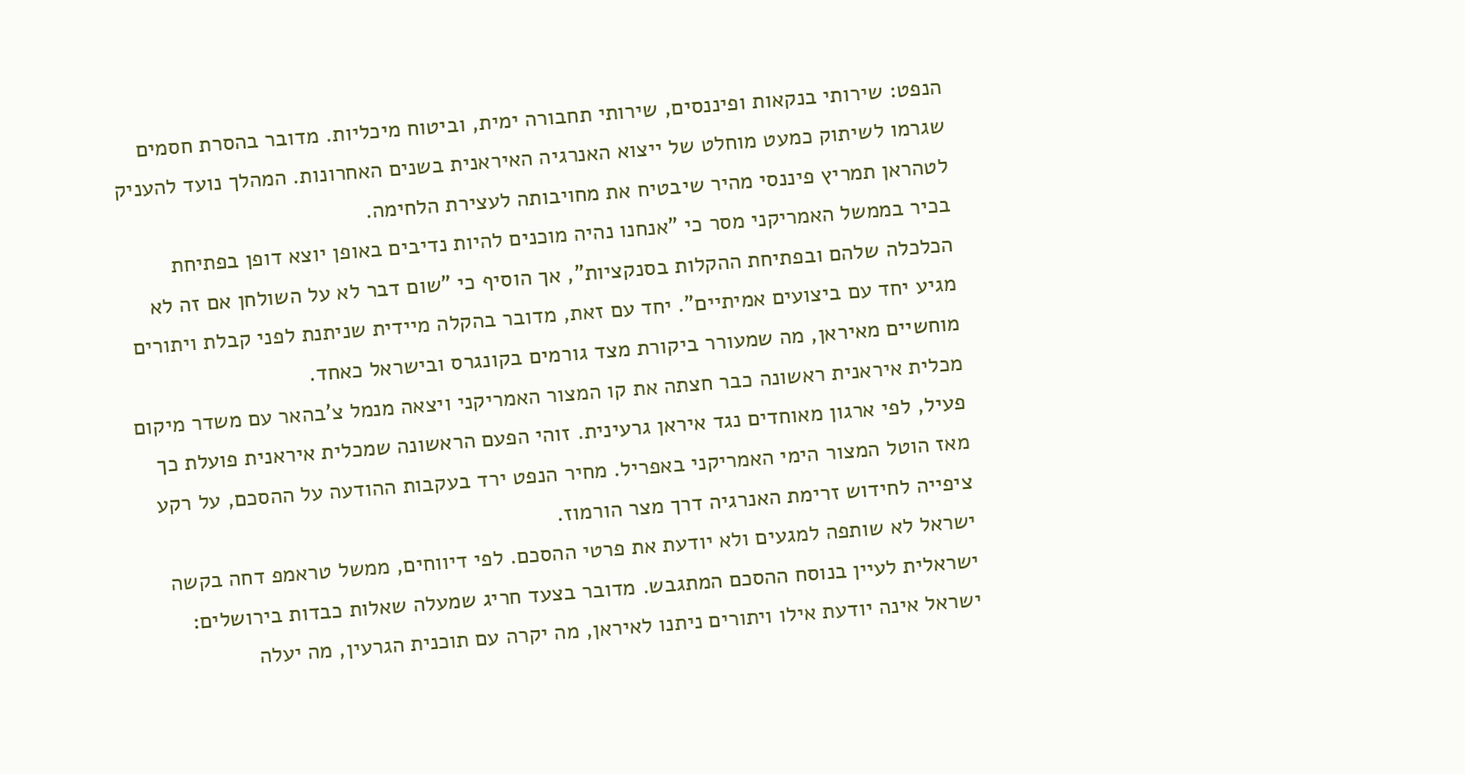הנפט: שירותי בנקאות ופיננסים, שירותי תחבורה ימית, וביטוח מיכליות. מדובר בהסרת חסמים שגרמו לשיתוק כמעט מוחלט של ייצוא האנרגיה האיראנית בשנים האחרונות. המהלך נועד להעניק לטהראן תמריץ פיננסי מהיר שיבטיח את מחויבותה לעצירת הלחימה.
בכיר בממשל האמריקני מסר כי "אנחנו נהיה מוכנים להיות נדיבים באופן יוצא דופן בפתיחת הכלכלה שלהם ובפתיחת ההקלות בסנקציות", אך הוסיף כי "שום דבר לא על השולחן אם זה לא מגיע יחד עם ביצועים אמיתיים". יחד עם זאת, מדובר בהקלה מיידית שניתנת לפני קבלת ויתורים מוחשיים מאיראן, מה שמעורר ביקורת מצד גורמים בקונגרס ובישראל כאחד.
מכלית איראנית ראשונה כבר חצתה את קו המצור האמריקני ויצאה מנמל צ'בהאר עם משדר מיקום פעיל, לפי ארגון מאוחדים נגד איראן גרעינית. זוהי הפעם הראשונה שמכלית איראנית פועלת כך מאז הוטל המצור הימי האמריקני באפריל. מחיר הנפט ירד בעקבות ההודעה על ההסכם, על רקע ציפייה לחידוש זרימת האנרגיה דרך מצר הורמוז.
ישראל לא שותפה למגעים ולא יודעת את פרטי ההסכם. לפי דיווחים, ממשל טראמפ דחה בקשה ישראלית לעיין בנוסח ההסכם המתגבש. מדובר בצעד חריג שמעלה שאלות כבדות בירושלים: ישראל אינה יודעת אילו ויתורים ניתנו לאיראן, מה יקרה עם תוכנית הגרעין, מה יעלה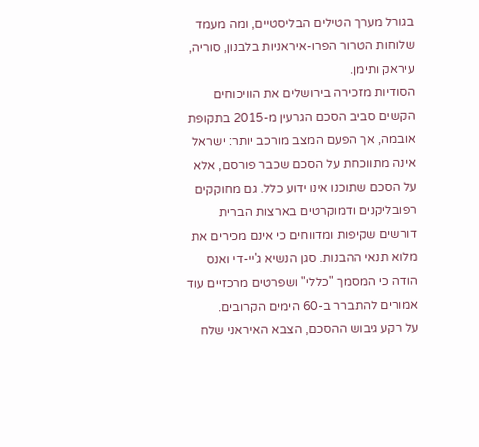בגורל מערך הטילים הבליסטיים, ומה מעמד שלוחות הטרור הפרו-איראניות בלבנון, סוריה, עיראק ותימן.
הסודיות מזכירה בירושלים את הוויכוחים הקשים סביב הסכם הגרעין מ-2015 בתקופת אובמה, אך הפעם המצב מורכב יותר: ישראל אינה מתווכחת על הסכם שכבר פורסם, אלא על הסכם שתוכנו אינו ידוע כלל. גם מחוקקים רפובליקנים ודמוקרטים בארצות הברית דורשים שקיפות ומדווחים כי אינם מכירים את מלוא תנאי ההבנות. סגן הנשיא ג'יי-די ואנס הודה כי המסמך "כללי" ושפרטים מרכזיים עוד אמורים להתברר ב-60 הימים הקרובים.
על רקע גיבוש ההסכם, הצבא האיראני שלח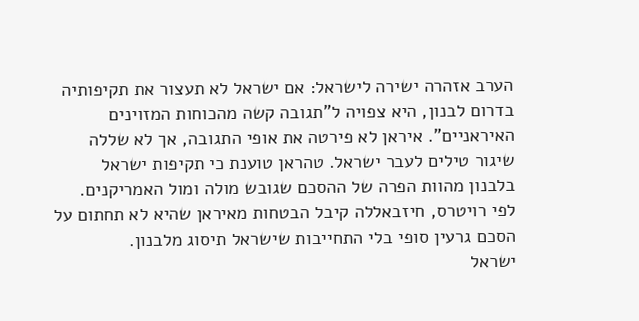הערב אזהרה ישירה לישראל: אם ישראל לא תעצור את תקיפותיה בדרום לבנון, היא צפויה ל"תגובה קשה מהכוחות המזוינים האיראניים". איראן לא פירטה את אופי התגובה, אך לא שללה שיגור טילים לעבר ישראל. טהראן טוענת כי תקיפות ישראל בלבנון מהוות הפרה של ההסכם שגובש מולה ומול האמריקנים. לפי רויטרס, חיזבאללה קיבל הבטחות מאיראן שהיא לא תחתום על הסכם גרעין סופי בלי התחייבות שישראל תיסוג מלבנון.
ישראל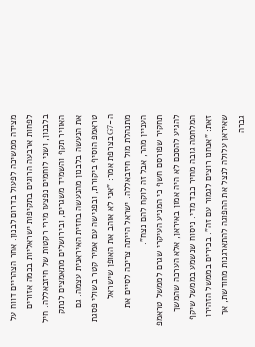מצידה ממשיכה לפעול בדרום לבנון. אחר הצהריים דווח על לפחות ארבעה הרוגים בתקיפות ישראליות בכמה אזורים בלבנון, ושני לוחמים נפצעו מירי רקטות של חיזבאללה. חיל האוויר תקף והשמיד משגרים, ובירושלים מתאמצים לנתק את הנעשה בלבנון מהנעשה בחזית האיראנית עצמה. גם טראמפ הוסיף ביקורת, ובפגישה עם אמיר קטר בשולי פסגת ה-G7 בצרפת אמר: "אני לא אוהב את האופן שישראל מתנהלת מול חיזבאללה. ישראל הייתה צריכה לסיים את העניין מהר, אבל זה לוקח להם נצח".
תחקיר שפורסם חשף כי המניע העיקרי שגרם לממשל טראמפ להגיע להסכם לא היה אמון באיראן, אלא הערכה שהמשך המלחמה גובה מחיר כבד מדי. ניסוח שנשמע בממשל שיקף זאת: "אנחנו רוצים לגמור עם זה". בכירים בממשל הזהירו שאיראן עלולה לנצל את ההפוגה להתארגנות מחודשת, אך גברה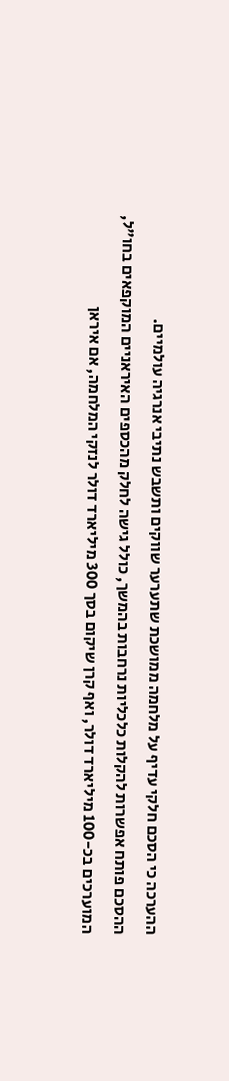ההערכה כי הסכם חלקי עדיף על מלחמה ממושכת שתערער שווקים ותשבש נתיבי אנרגיה עולמיים.
ההסכם פותח אפשרות להקלות כלכליות נרחבות בהמשך, כולל גישה לחלק מהכספים האיראניים המוקפאים בחו"ל, המוערכים בכ-100 מיליארד דולר, ואף קרן שיקום בסך 300 מיליארד דולר לנזקי המלחמה, אם איראן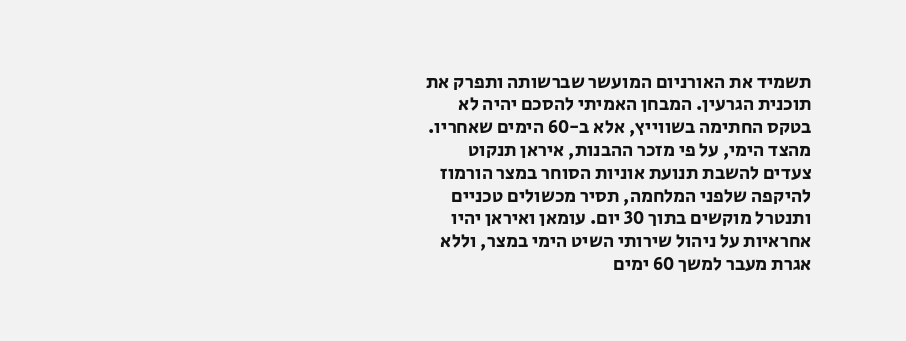תשמיד את האורניום המועשר שברשותה ותפרק את תוכנית הגרעין. המבחן האמיתי להסכם יהיה לא בטקס החתימה בשווייץ, אלא ב-60 הימים שאחריו.
מהצד הימי, על פי מזכר ההבנות, איראן תנקוט צעדים להשבת תנועת אוניות הסוחר במצר הורמוז להיקפה שלפני המלחמה, תסיר מכשולים טכניים ותנטרל מוקשים בתוך 30 יום. עומאן ואיראן יהיו אחראיות על ניהול שירותי השיט הימי במצר, וללא אגרת מעבר למשך 60 ימים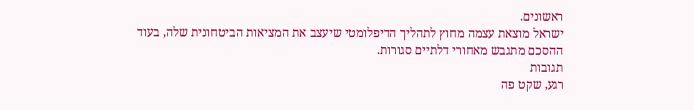ראשונים.
ישראל מוצאת עצמה מחוץ לתהליך הדיפלומטי שיעצב את המציאות הביטחונית שלה, בעוד ההסכם מתגבש מאחורי דלתיים סגורות.
תגובות
רגע, שקט פה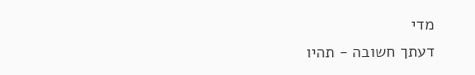מדי
דעתך חשובה - תהיו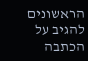הראשונים להגיב על הכתבה